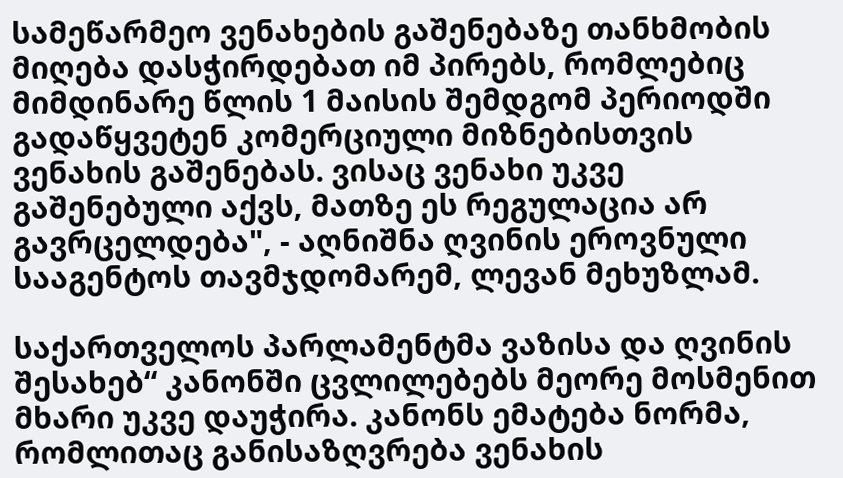სამეწარმეო ვენახების გაშენებაზე თანხმობის მიღება დასჭირდებათ იმ პირებს, რომლებიც მიმდინარე წლის 1 მაისის შემდგომ პერიოდში გადაწყვეტენ კომერციული მიზნებისთვის ვენახის გაშენებას. ვისაც ვენახი უკვე გაშენებული აქვს, მათზე ეს რეგულაცია არ გავრცელდება", - აღნიშნა ღვინის ეროვნული სააგენტოს თავმჯდომარემ, ლევან მეხუზლამ.

საქართველოს პარლამენტმა ვაზისა და ღვინის შესახებ“ კანონში ცვლილებებს მეორე მოსმენით მხარი უკვე დაუჭირა. კანონს ემატება ნორმა, რომლითაც განისაზღვრება ვენახის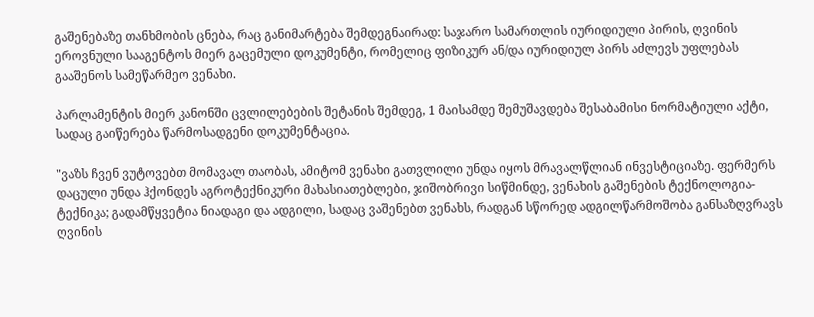გაშენებაზე თანხმობის ცნება, რაც განიმარტება შემდეგნაირად: საჯარო სამართლის იურიდიული პირის, ღვინის ეროვნული სააგენტოს მიერ გაცემული დოკუმენტი, რომელიც ფიზიკურ ან/და იურიდიულ პირს აძლევს უფლებას გააშენოს სამეწარმეო ვენახი.

პარლამენტის მიერ კანონში ცვლილებების შეტანის შემდეგ, 1 მაისამდე შემუშავდება შესაბამისი ნორმატიული აქტი, სადაც გაიწერება წარმოსადგენი დოკუმენტაცია.

"ვაზს ჩვენ ვუტოვებთ მომავალ თაობას, ამიტომ ვენახი გათვლილი უნდა იყოს მრავალწლიან ინვესტიციაზე. ფერმერს დაცული უნდა ჰქონდეს აგროტექნიკური მახასიათებლები, ჯიშობრივი სიწმინდე, ვენახის გაშენების ტექნოლოგია-ტექნიკა; გადამწყვეტია ნიადაგი და ადგილი, სადაც ვაშენებთ ვენახს, რადგან სწორედ ადგილწარმოშობა განსაზღვრავს ღვინის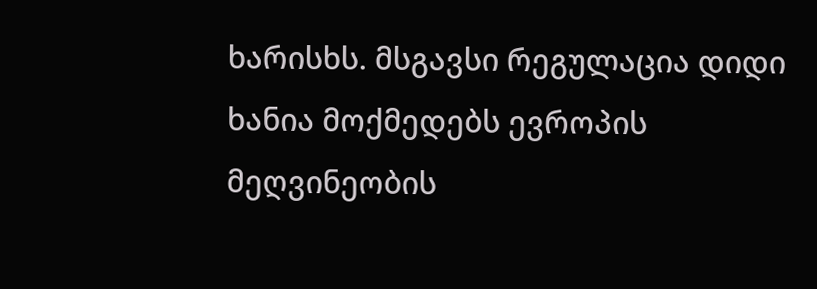ხარისხს. მსგავსი რეგულაცია დიდი ხანია მოქმედებს ევროპის მეღვინეობის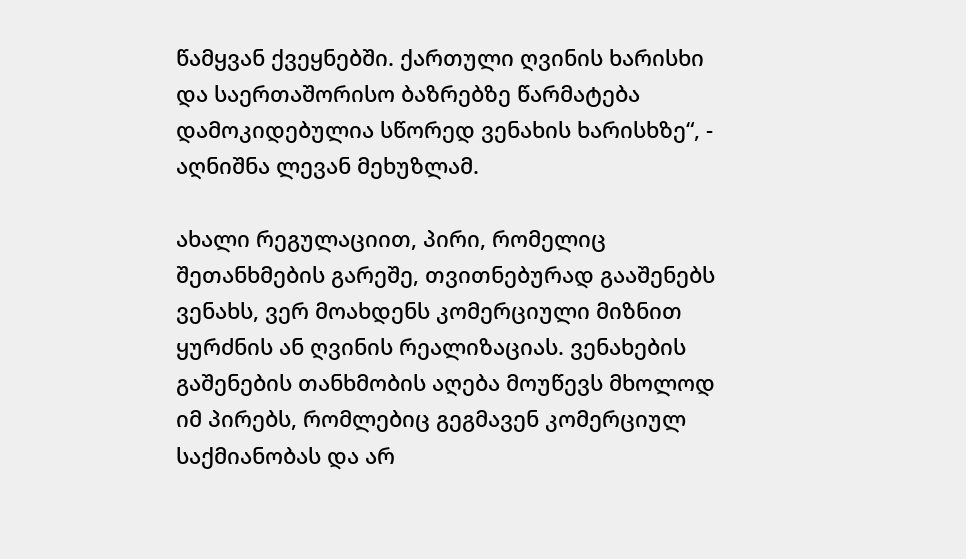წამყვან ქვეყნებში. ქართული ღვინის ხარისხი და საერთაშორისო ბაზრებზე წარმატება დამოკიდებულია სწორედ ვენახის ხარისხზე“, - აღნიშნა ლევან მეხუზლამ.

ახალი რეგულაციით, პირი, რომელიც შეთანხმების გარეშე, თვითნებურად გააშენებს ვენახს, ვერ მოახდენს კომერციული მიზნით ყურძნის ან ღვინის რეალიზაციას. ვენახების გაშენების თანხმობის აღება მოუწევს მხოლოდ იმ პირებს, რომლებიც გეგმავენ კომერციულ საქმიანობას და არ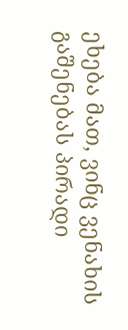ეხება მათ, ვინც ვენახის გაშენებას პირადი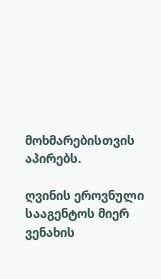მოხმარებისთვის აპირებს.

ღვინის ეროვნული სააგენტოს მიერ ვენახის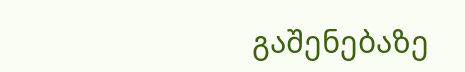გაშენებაზე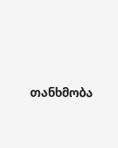თანხმობა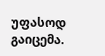უფასოდ გაიცემა.